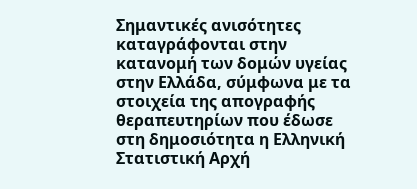Σημαντικές ανισότητες καταγράφονται στην κατανομή των δομών υγείας στην Ελλάδα, σύμφωνα με τα στοιχεία της απογραφής θεραπευτηρίων που έδωσε στη δημοσιότητα η Ελληνική Στατιστική Αρχή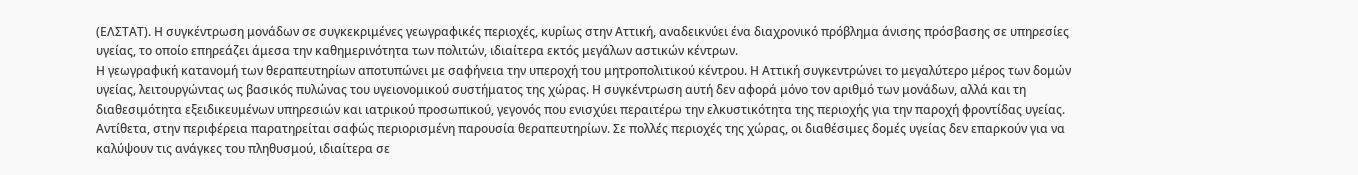(ΕΛΣΤΑΤ). Η συγκέντρωση μονάδων σε συγκεκριμένες γεωγραφικές περιοχές, κυρίως στην Αττική, αναδεικνύει ένα διαχρονικό πρόβλημα άνισης πρόσβασης σε υπηρεσίες υγείας, το οποίο επηρεάζει άμεσα την καθημερινότητα των πολιτών, ιδιαίτερα εκτός μεγάλων αστικών κέντρων.
Η γεωγραφική κατανομή των θεραπευτηρίων αποτυπώνει με σαφήνεια την υπεροχή του μητροπολιτικού κέντρου. Η Αττική συγκεντρώνει το μεγαλύτερο μέρος των δομών υγείας, λειτουργώντας ως βασικός πυλώνας του υγειονομικού συστήματος της χώρας. Η συγκέντρωση αυτή δεν αφορά μόνο τον αριθμό των μονάδων, αλλά και τη διαθεσιμότητα εξειδικευμένων υπηρεσιών και ιατρικού προσωπικού, γεγονός που ενισχύει περαιτέρω την ελκυστικότητα της περιοχής για την παροχή φροντίδας υγείας.
Αντίθετα, στην περιφέρεια παρατηρείται σαφώς περιορισμένη παρουσία θεραπευτηρίων. Σε πολλές περιοχές της χώρας, οι διαθέσιμες δομές υγείας δεν επαρκούν για να καλύψουν τις ανάγκες του πληθυσμού, ιδιαίτερα σε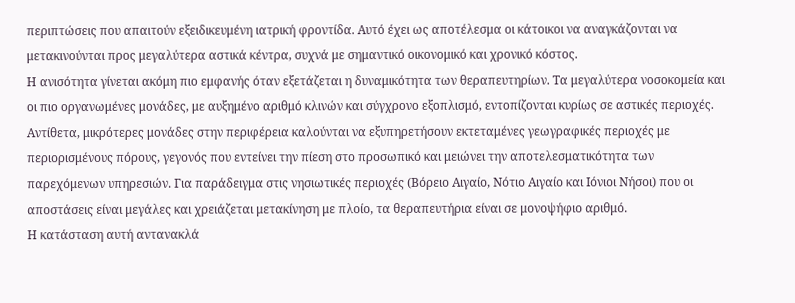περιπτώσεις που απαιτούν εξειδικευμένη ιατρική φροντίδα. Αυτό έχει ως αποτέλεσμα οι κάτοικοι να αναγκάζονται να μετακινούνται προς μεγαλύτερα αστικά κέντρα, συχνά με σημαντικό οικονομικό και χρονικό κόστος.
Η ανισότητα γίνεται ακόμη πιο εμφανής όταν εξετάζεται η δυναμικότητα των θεραπευτηρίων. Τα μεγαλύτερα νοσοκομεία και οι πιο οργανωμένες μονάδες, με αυξημένο αριθμό κλινών και σύγχρονο εξοπλισμό, εντοπίζονται κυρίως σε αστικές περιοχές. Αντίθετα, μικρότερες μονάδες στην περιφέρεια καλούνται να εξυπηρετήσουν εκτεταμένες γεωγραφικές περιοχές με περιορισμένους πόρους, γεγονός που εντείνει την πίεση στο προσωπικό και μειώνει την αποτελεσματικότητα των παρεχόμενων υπηρεσιών. Για παράδειγμα στις νησιωτικές περιοχές (Βόρειο Αιγαίο, Νότιο Αιγαίο και Ιόνιοι Νήσοι) που οι αποστάσεις είναι μεγάλες και χρειάζεται μετακίνηση με πλοίο, τα θεραπευτήρια είναι σε μονοψήφιο αριθμό.
Η κατάσταση αυτή αντανακλά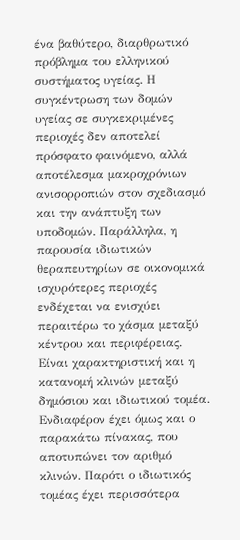ένα βαθύτερο, διαρθρωτικό πρόβλημα του ελληνικού συστήματος υγείας. Η συγκέντρωση των δομών υγείας σε συγκεκριμένες περιοχές δεν αποτελεί πρόσφατο φαινόμενο, αλλά αποτέλεσμα μακροχρόνιων ανισορροπιών στον σχεδιασμό και την ανάπτυξη των υποδομών. Παράλληλα, η παρουσία ιδιωτικών θεραπευτηρίων σε οικονομικά ισχυρότερες περιοχές ενδέχεται να ενισχύει περαιτέρω το χάσμα μεταξύ κέντρου και περιφέρειας. Είναι χαρακτηριστική και η κατανομή κλινών μεταξύ δημόσιου και ιδιωτικού τομέα.
Ενδιαφέρον έχει όμως και ο παρακάτω πίνακας, που αποτυπώνει τον αριθμό κλινών. Παρότι ο ιδιωτικός τομέας έχει περισσότερα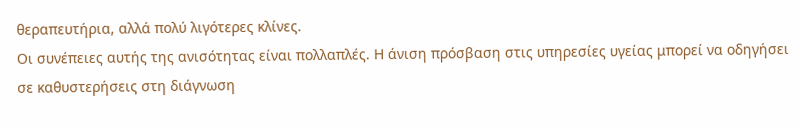θεραπευτήρια, αλλά πολύ λιγότερες κλίνες.
Οι συνέπειες αυτής της ανισότητας είναι πολλαπλές. Η άνιση πρόσβαση στις υπηρεσίες υγείας μπορεί να οδηγήσει σε καθυστερήσεις στη διάγνωση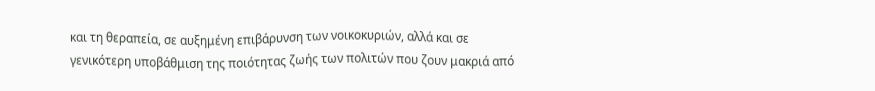και τη θεραπεία, σε αυξημένη επιβάρυνση των νοικοκυριών, αλλά και σε γενικότερη υποβάθμιση της ποιότητας ζωής των πολιτών που ζουν μακριά από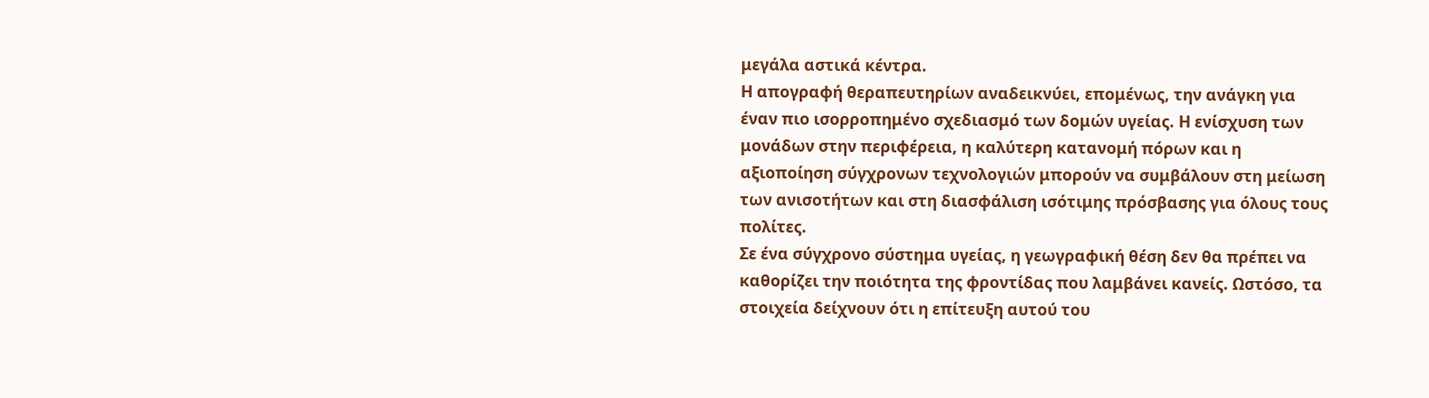μεγάλα αστικά κέντρα.
Η απογραφή θεραπευτηρίων αναδεικνύει, επομένως, την ανάγκη για έναν πιο ισορροπημένο σχεδιασμό των δομών υγείας. Η ενίσχυση των μονάδων στην περιφέρεια, η καλύτερη κατανομή πόρων και η αξιοποίηση σύγχρονων τεχνολογιών μπορούν να συμβάλουν στη μείωση των ανισοτήτων και στη διασφάλιση ισότιμης πρόσβασης για όλους τους πολίτες.
Σε ένα σύγχρονο σύστημα υγείας, η γεωγραφική θέση δεν θα πρέπει να καθορίζει την ποιότητα της φροντίδας που λαμβάνει κανείς. Ωστόσο, τα στοιχεία δείχνουν ότι η επίτευξη αυτού του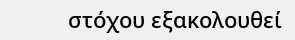στόχου εξακολουθεί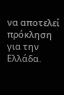να αποτελεί πρόκληση για την Ελλάδα.